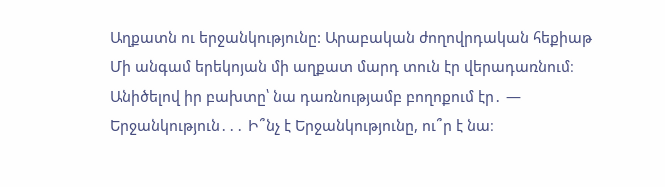Աղքատն ու երջանկությունը: Արաբական ժողովրդական հեքիաթ Մի անգամ երեկոյան մի աղքատ մարդ տուն էր վերադառնում։ Անիծելով իր բախտը՝ նա դառնությամբ բողոքում էր․ — Երջանկություն․․․ Ի՞նչ է Երջանկությունը, ու՞ր է նա։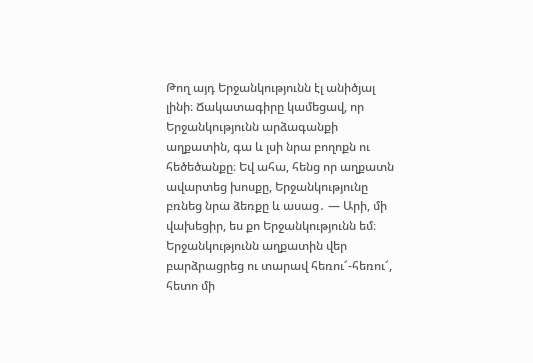Թող այդ Երջանկությունն էլ անիծյալ լինի։ Ճակատագիրը կամեցավ, որ Երջանկությունն արձագանքի աղքատին, գա և լսի նրա բողոքն ու հեծեծանքը։ Եվ ահա, հենց որ աղքատն ավարտեց խոսքը, Երջանկությունը բռնեց նրա ձեռքը և ասաց․ — Արի, մի վախեցիր, ես քո Երջանկությունն եմ։ Երջանկությունն աղքատին վեր բարձրացրեց ու տարավ հեռու՜-հեռու՜, հետո մի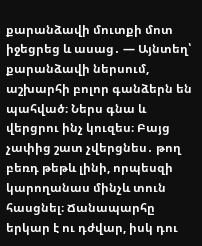քարանձավի մուտքի մոտ իջեցրեց և ասաց․ — Այնտեղ՝ քարանձավի ներսում, աշխարհի բոլոր գանձերն են պահված։ Ներս գնա և վերցրու ինչ կուզես։ Բայց չափից շատ չվերցնես․ թող բեռդ թեթև լինի, որպեսզի կարողանաս մինչև տուն հասցնել։ Ճանապարհը երկար է ու դժվար, իսկ դու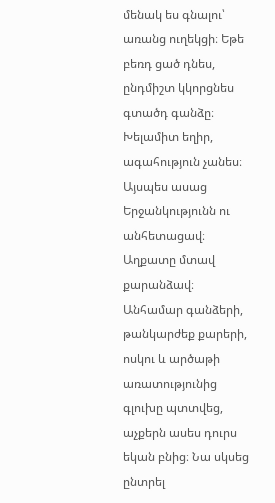մենակ ես գնալու՝ առանց ուղեկցի։ Եթե բեռդ ցած դնես, ընդմիշտ կկորցնես գտածդ գանձը։ Խելամիտ եղիր, ագահություն չանես։ Այսպես ասաց Երջանկությունն ու անհետացավ։ Աղքատը մտավ քարանձավ։ Անհամար գանձերի, թանկարժեք քարերի, ոսկու և արծաթի առատությունից գլուխը պտտվեց, աչքերն ասես դուրս եկան բնից։ Նա սկսեց ընտրել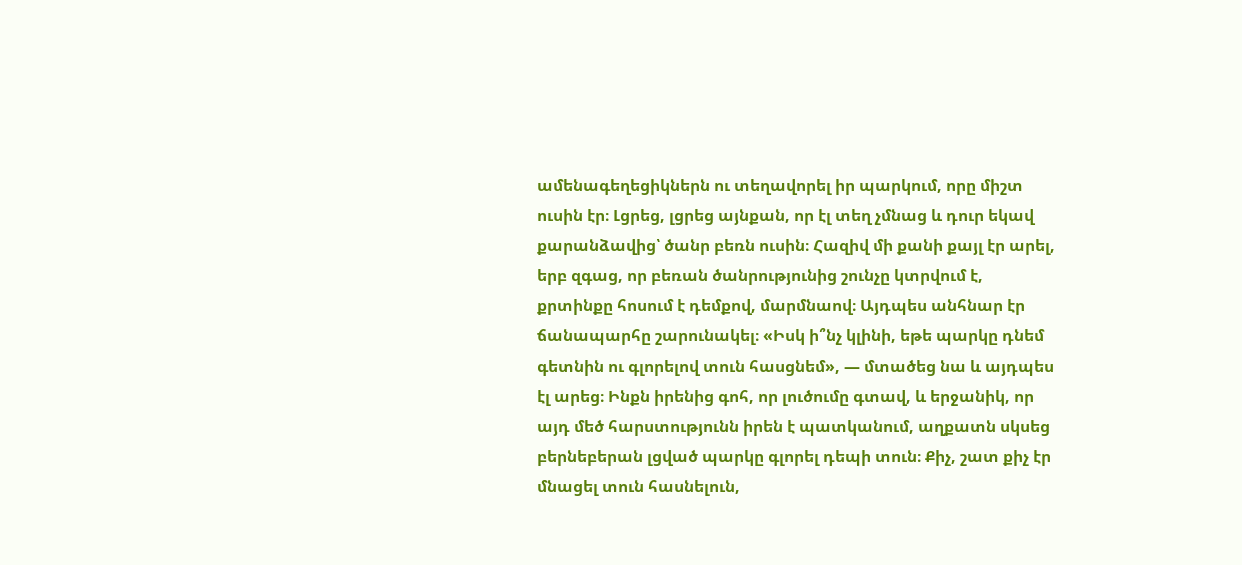ամենագեղեցիկներն ու տեղավորել իր պարկում, որը միշտ ուսին էր։ Լցրեց, լցրեց այնքան, որ էլ տեղ չմնաց և դուր եկավ քարանձավից՝ ծանր բեռն ուսին։ Հազիվ մի քանի քայլ էր արել, երբ զգաց, որ բեռան ծանրությունից շունչը կտրվում է, քրտինքը հոսում է դեմքով, մարմնաով։ Այդպես անհնար էր ճանապարհը շարունակել։ «Իսկ ի՞նչ կլինի, եթե պարկը դնեմ գետնին ու գլորելով տուն հասցնեմ», — մտածեց նա և այդպես էլ արեց։ Ինքն իրենից գոհ, որ լուծումը գտավ, և երջանիկ, որ այդ մեծ հարստությունն իրեն է պատկանում, աղքատն սկսեց բերնեբերան լցված պարկը գլորել դեպի տուն։ Քիչ, շատ քիչ էր մնացել տուն հասնելուն,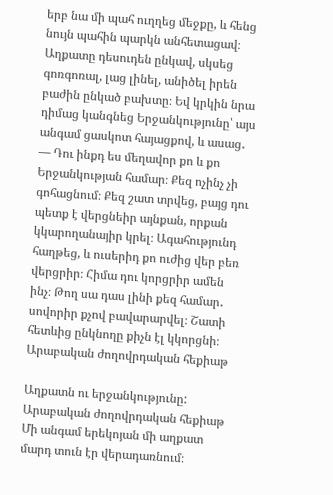երբ նա մի պահ ուղղեց մեջքը, և հենց նույն պահին պարկն անհետացավ։ Աղքատը դեսուդեն ընկավ, սկսեց գոռգոռալ, լաց լինել, անիծել իրեն բաժին ընկած բախտը։ Եվ կրկին նրա դիմաց կանգնեց Երջանկությունը՝ այս անգամ ցասկոտ հայացքով, և ասաց․ — Դու ինքդ ես մեղավոր քո և քո Երջանկության համար։ Քեզ ոչինչ չի գոհացնում։ Քեզ շատ տրվեց, բայց դու պետք է վերցնեիր այնքան, որքան կկարողանայիր կրել։ Ագահությունդ հաղթեց, և ուսերիդ քո ուժից վեր բեռ վերցրիր։ Հիմա դու կորցրիր ամեն ինչ։ Թող սա դաս լինի քեզ համար․ սովորիր քչով բավարարվել։ Շատի հետևից ընկնողը քիչն էլ կկորցնի։ Արաբական ժողովրդական հեքիաթ

Աղքատն ու երջանկությունը: Արաբական ժողովրդական հեքիաթ
Մի անգամ երեկոյան մի աղքատ մարդ տուն էր վերադառնում։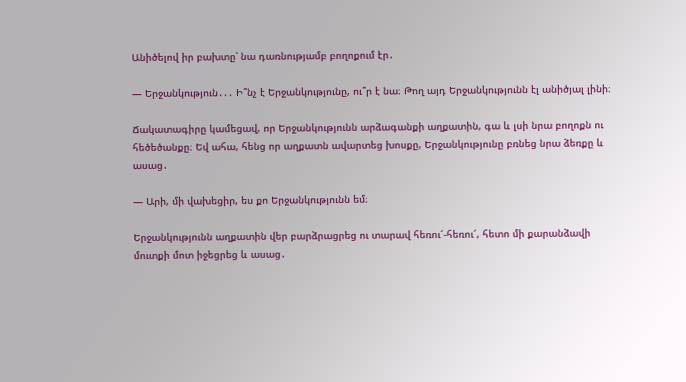Անիծելով իր բախտը՝ նա դառնությամբ բողոքում էր․

— Երջանկություն․․․ Ի՞նչ է Երջանկությունը, ու՞ր է նա։ Թող այդ Երջանկությունն էլ անիծյալ լինի։

Ճակատագիրը կամեցավ, որ Երջանկությունն արձագանքի աղքատին, գա և լսի նրա բողոքն ու հեծեծանքը։ Եվ ահա, հենց որ աղքատն ավարտեց խոսքը, Երջանկությունը բռնեց նրա ձեռքը և ասաց․

— Արի, մի վախեցիր, ես քո Երջանկությունն եմ։

Երջանկությունն աղքատին վեր բարձրացրեց ու տարավ հեռու՜-հեռու՜, հետո մի քարանձավի մուտքի մոտ իջեցրեց և ասաց․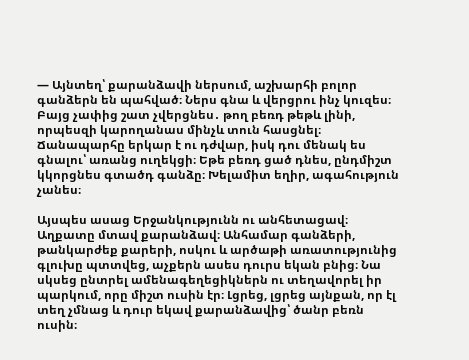— Այնտեղ՝ քարանձավի ներսում, աշխարհի բոլոր գանձերն են պահված։ Ներս գնա և վերցրու ինչ կուզես։ Բայց չափից շատ չվերցնես․ թող բեռդ թեթև լինի, որպեսզի կարողանաս մինչև տուն հասցնել։ Ճանապարհը երկար է ու դժվար, իսկ դու մենակ ես գնալու՝ առանց ուղեկցի։ Եթե բեռդ ցած դնես, ընդմիշտ կկորցնես գտածդ գանձը։ Խելամիտ եղիր, ագահություն չանես։

Այսպես ասաց Երջանկությունն ու անհետացավ։ Աղքատը մտավ քարանձավ։ Անհամար գանձերի, թանկարժեք քարերի, ոսկու և արծաթի առատությունից գլուխը պտտվեց, աչքերն ասես դուրս եկան բնից։ Նա սկսեց ընտրել ամենագեղեցիկներն ու տեղավորել իր պարկում, որը միշտ ուսին էր։ Լցրեց, լցրեց այնքան, որ էլ տեղ չմնաց և դուր եկավ քարանձավից՝ ծանր բեռն ուսին։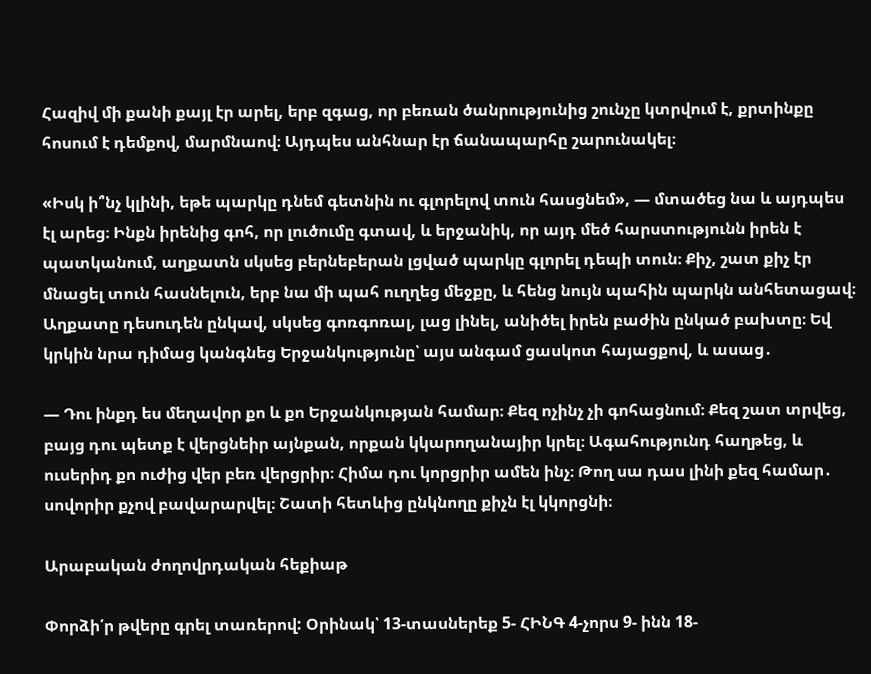Հազիվ մի քանի քայլ էր արել, երբ զգաց, որ բեռան ծանրությունից շունչը կտրվում է, քրտինքը հոսում է դեմքով, մարմնաով։ Այդպես անհնար էր ճանապարհը շարունակել։

«Իսկ ի՞նչ կլինի, եթե պարկը դնեմ գետնին ու գլորելով տուն հասցնեմ», — մտածեց նա և այդպես էլ արեց։ Ինքն իրենից գոհ, որ լուծումը գտավ, և երջանիկ, որ այդ մեծ հարստությունն իրեն է պատկանում, աղքատն սկսեց բերնեբերան լցված պարկը գլորել դեպի տուն։ Քիչ, շատ քիչ էր մնացել տուն հասնելուն, երբ նա մի պահ ուղղեց մեջքը, և հենց նույն պահին պարկն անհետացավ։ Աղքատը դեսուդեն ընկավ, սկսեց գոռգոռալ, լաց լինել, անիծել իրեն բաժին ընկած բախտը։ Եվ կրկին նրա դիմաց կանգնեց Երջանկությունը՝ այս անգամ ցասկոտ հայացքով, և ասաց․

— Դու ինքդ ես մեղավոր քո և քո Երջանկության համար։ Քեզ ոչինչ չի գոհացնում։ Քեզ շատ տրվեց, բայց դու պետք է վերցնեիր այնքան, որքան կկարողանայիր կրել։ Ագահությունդ հաղթեց, և ուսերիդ քո ուժից վեր բեռ վերցրիր։ Հիմա դու կորցրիր ամեն ինչ։ Թող սա դաս լինի քեզ համար․ սովորիր քչով բավարարվել։ Շատի հետևից ընկնողը քիչն էլ կկորցնի։

Արաբական ժողովրդական հեքիաթ

Փորձի՛ր թվերը գրել տառերով: Օրինակ՝ 13-տասներեք 5- ՀԻՆԳ 4-չորս 9- ինն 18-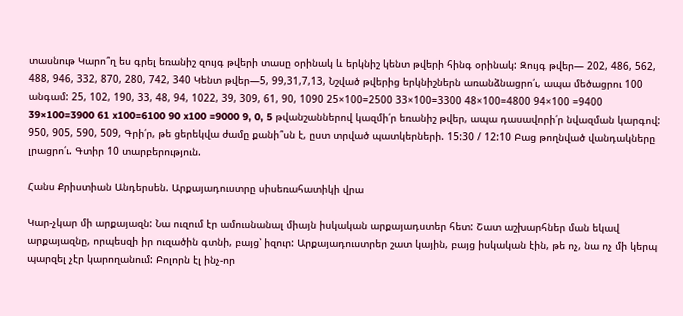տասնութ Կարո՞ղ ես գրել եռանիշ զույգ թվերի տասը օրինակ և երկնիշ կենտ թվերի հինգ օրինակ: Զույգ թվեր— 202, 486, 562, 488, 946, 332, 870, 280, 742, 340 Կենտ թվեր—5, 99,31,7,13, Նշված թվերից երկնիշներն առանձնացրո՛ւ, ապա մեծացրու 100 անգամ: 25, 102, 190, 33, 48, 94, 1022, 39, 309, 61, 90, 1090 25×100=2500 33×100=3300 48×100=4800 94×100 =9400 39×100=3900 61 x100=6100 90 x100 =9000 9, 0, 5 թվանշաններով կազմի՛ր եռանիշ թվեր, ապա դասավորի՛ր նվազման կարգով: 950, 905, 590, 509, Գրի՛ր, թե ցերեկվա ժամը քանի՞սն է, ըստ տրված պատկերների. 15:30 / 12:10 Բաց թողնված վանդակները լրացրո՛ւ. Գտիր 10 տարբերություն.

Հանս Քրիստիան Անդերսեն. Արքայադուստրը սիսեռահատիկի վրա

Կար-չկար մի արքայազն: Նա ուզում էր ամուսնանալ միայն իսկական արքայադստեր հետ: Շատ աշխարհներ ման եկավ արքայազնը, որպեսզի իր ուզածին գտնի, բայց՝ իզուր: Արքայադուստրեր շատ կային, բայց իսկական էին, թե ոչ, նա ոչ մի կերպ պարզել չէր կարողանում: Բոլորն էլ ինչ-որ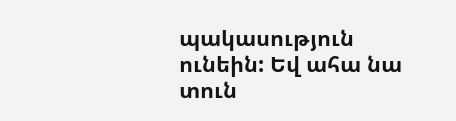պակասություն ունեին: Եվ ահա նա տուն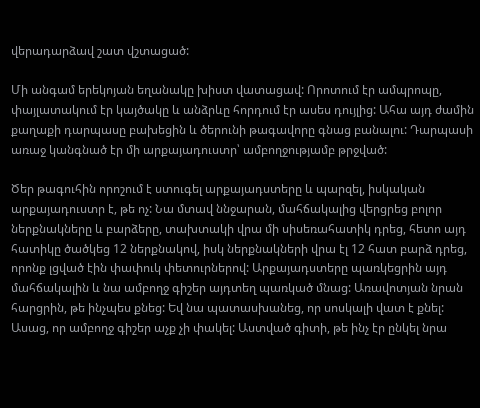վերադարձավ շատ վշտացած:

Մի անգամ երեկոյան եղանակը խիստ վատացավ: Որոտում էր ամպրոպը, փայլատակում էր կայծակը և անձրևը հորդում էր ասես դույլից: Ահա այդ ժամին քաղաքի դարպասը բախեցին և ծերունի թագավորը գնաց բանալու: Դարպասի առաջ կանգնած էր մի արքայադուստր՝ ամբողջությամբ թրջված:

Ծեր թագուհին որոշում է ստուգել արքայադստերը և պարզել, իսկական արքայադուստր է, թե ոչ: Նա մտավ ննջարան, մահճակալից վերցրեց բոլոր ներքնակները և բարձերը, տախտակի վրա մի սիսեռահատիկ դրեց, հետո այդ հատիկը ծածկեց 12 ներքնակով, իսկ ներքնակների վրա էլ 12 հատ բարձ դրեց, որոնք լցված էին փափուկ փետուրներով: Արքայադստերը պառկեցրին այդ մահճակալին և նա ամբողջ գիշեր այդտեղ պառկած մնաց: Առավոտյան նրան հարցրին, թե ինչպես քնեց: Եվ նա պատասխանեց, որ սոսկալի վատ է քնել: Ասաց, որ ամբողջ գիշեր աչք չի փակել: Աստված գիտի, թե ինչ էր ընկել նրա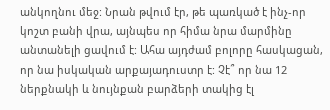անկողնու մեջ: Նրան թվում էր, թե պառկած է ինչ-որ կոշտ բանի վրա, այնպես որ հիմա նրա մարմինը անտանելի ցավում է: Ահա այդժամ բոլորը հասկացան, որ նա իսկական արքայադուստր է: Չէ՞ որ նա 12 ներքնակի և նույնքան բարձերի տակից էլ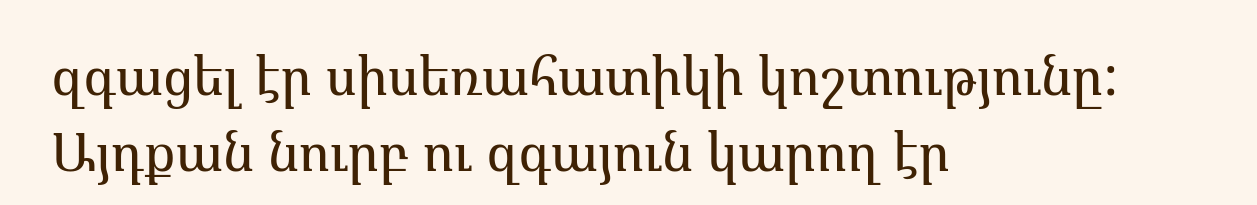զգացել էր սիսեռահատիկի կոշտությունը: Այդքան նուրբ ու զգայուն կարող էր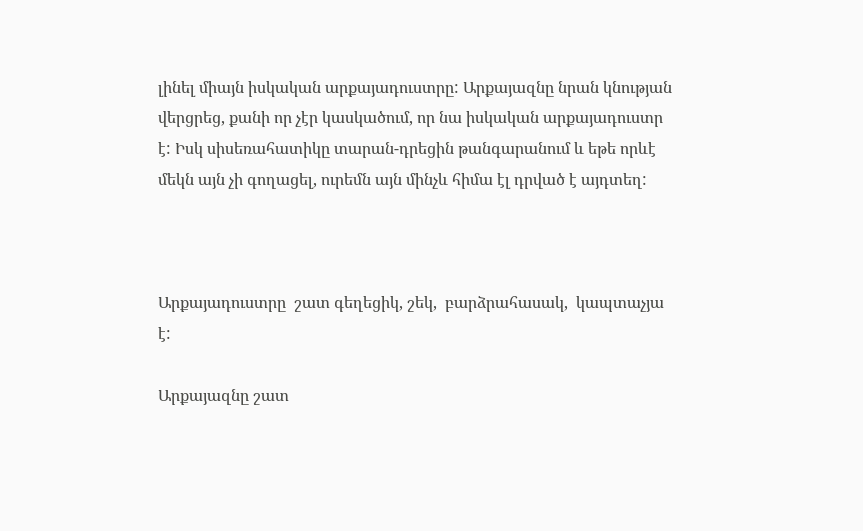լինել միայն իսկական արքայադուստրը: Արքայազնը նրան կնության վերցրեց, քանի որ չէր կասկածում, որ նա իսկական արքայադուստր է: Իսկ սիսեռահատիկը տարան-դրեցին թանգարանում և եթե որևէ մեկն այն չի գողացել, ուրեմն այն մինչև հիմա էլ դրված է այդտեղ:



Արքայադուստրը  շատ գեղեցիկ, շեկ,  բարձրահասակ,  կապտաչյա է:

Արքայազնը շատ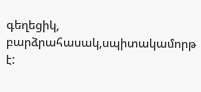գեղեցիկ, բարձրահասակ,սպիտակամորթ է: